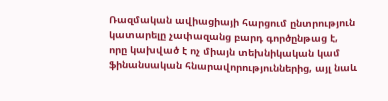Ռազմական ավիացիայի հարցում ընտրություն կատարելը չափազանց բարդ գործընթաց է, որը կախված է ոչ միայն տեխնիկական կամ ֆինանսական հնարավորություններից, այլ նաև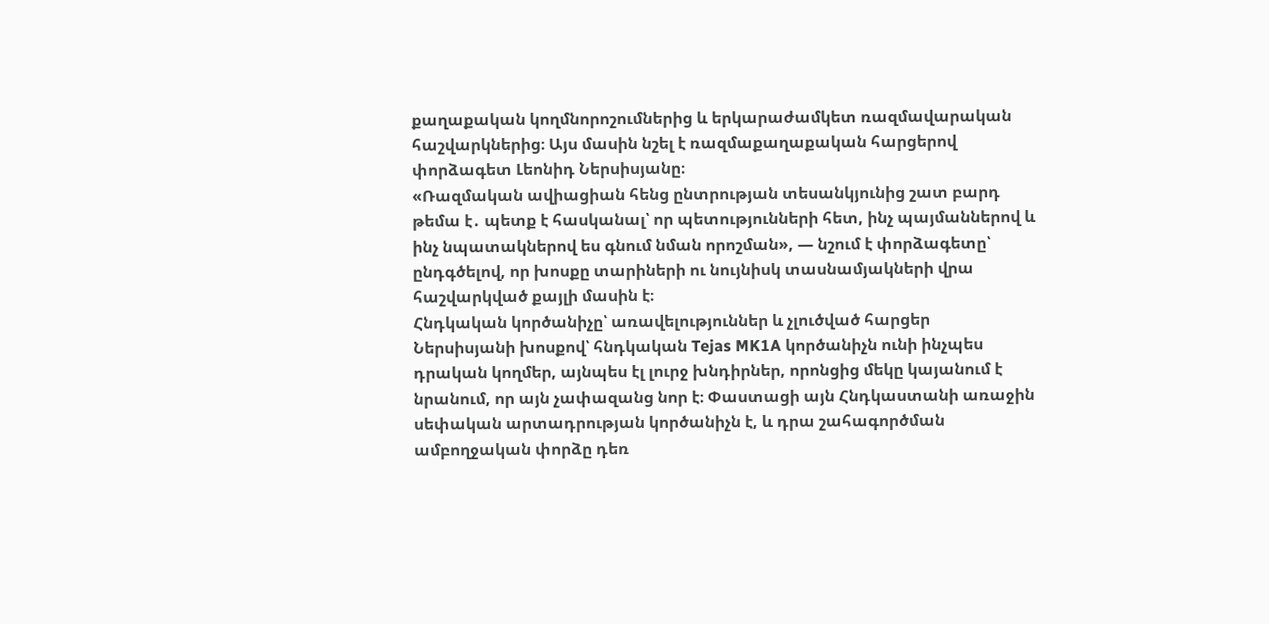քաղաքական կողմնորոշումներից և երկարաժամկետ ռազմավարական հաշվարկներից։ Այս մասին նշել է ռազմաքաղաքական հարցերով փորձագետ Լեոնիդ Ներսիսյանը։
«Ռազմական ավիացիան հենց ընտրության տեսանկյունից շատ բարդ թեմա է․ պետք է հասկանալ՝ որ պետությունների հետ, ինչ պայմաններով և ինչ նպատակներով ես գնում նման որոշման», — նշում է փորձագետը՝ ընդգծելով, որ խոսքը տարիների ու նույնիսկ տասնամյակների վրա հաշվարկված քայլի մասին է։
Հնդկական կործանիչը՝ առավելություններ և չլուծված հարցեր
Ներսիսյանի խոսքով՝ հնդկական Tejas MK1A կործանիչն ունի ինչպես դրական կողմեր, այնպես էլ լուրջ խնդիրներ, որոնցից մեկը կայանում է նրանում, որ այն չափազանց նոր է։ Փաստացի այն Հնդկաստանի առաջին սեփական արտադրության կործանիչն է, և դրա շահագործման ամբողջական փորձը դեռ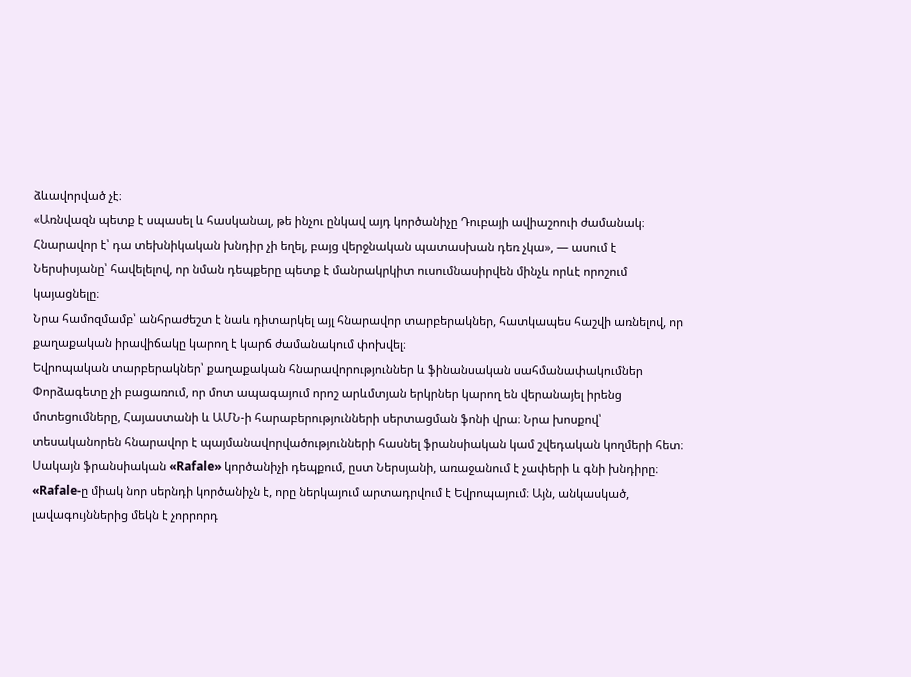ձևավորված չէ։
«Առնվազն պետք է սպասել և հասկանալ, թե ինչու ընկավ այդ կործանիչը Դուբայի ավիաշոուի ժամանակ։ Հնարավոր է՝ դա տեխնիկական խնդիր չի եղել, բայց վերջնական պատասխան դեռ չկա», — ասում է Ներսիսյանը՝ հավելելով, որ նման դեպքերը պետք է մանրակրկիտ ուսումնասիրվեն մինչև որևէ որոշում կայացնելը։
Նրա համոզմամբ՝ անհրաժեշտ է նաև դիտարկել այլ հնարավոր տարբերակներ, հատկապես հաշվի առնելով, որ քաղաքական իրավիճակը կարող է կարճ ժամանակում փոխվել։
Եվրոպական տարբերակներ՝ քաղաքական հնարավորություններ և ֆինանսական սահմանափակումներ
Փորձագետը չի բացառում, որ մոտ ապագայում որոշ արևմտյան երկրներ կարող են վերանայել իրենց մոտեցումները, Հայաստանի և ԱՄՆ-ի հարաբերությունների սերտացման ֆոնի վրա։ Նրա խոսքով՝ տեսականորեն հնարավոր է պայմանավորվածությունների հասնել ֆրանսիական կամ շվեդական կողմերի հետ։
Սակայն ֆրանսիական «Rafale» կործանիչի դեպքում, ըստ Ներսյանի, առաջանում է չափերի և գնի խնդիրը։
«Rafale-ը միակ նոր սերնդի կործանիչն է, որը ներկայում արտադրվում է Եվրոպայում։ Այն, անկասկած, լավագույններից մեկն է չորրորդ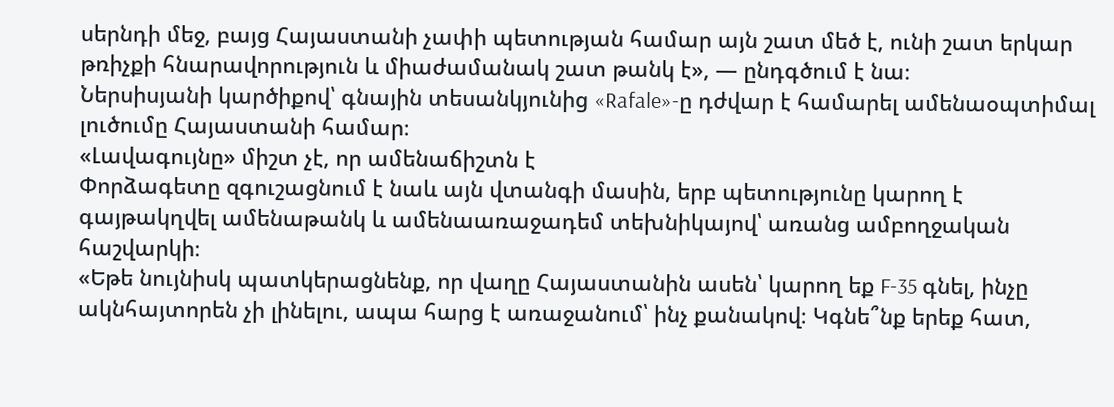սերնդի մեջ, բայց Հայաստանի չափի պետության համար այն շատ մեծ է, ունի շատ երկար թռիչքի հնարավորություն և միաժամանակ շատ թանկ է», — ընդգծում է նա։
Ներսիսյանի կարծիքով՝ գնային տեսանկյունից «Rafale»-ը դժվար է համարել ամենաօպտիմալ լուծումը Հայաստանի համար։
«Լավագույնը» միշտ չէ, որ ամենաճիշտն է
Փորձագետը զգուշացնում է նաև այն վտանգի մասին, երբ պետությունը կարող է գայթակղվել ամենաթանկ և ամենաառաջադեմ տեխնիկայով՝ առանց ամբողջական հաշվարկի։
«Եթե նույնիսկ պատկերացնենք, որ վաղը Հայաստանին ասեն՝ կարող եք F-35 գնել, ինչը ակնհայտորեն չի լինելու, ապա հարց է առաջանում՝ ինչ քանակով։ Կգնե՞նք երեք հատ,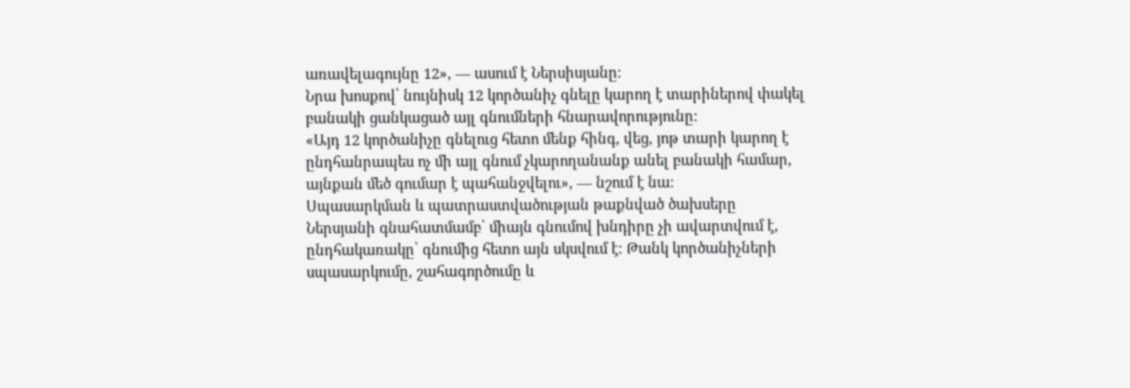առավելագույնը 12», — ասում է Ներսիսյանը։
Նրա խոսքով՝ նույնիսկ 12 կործանիչ գնելը կարող է տարիներով փակել բանակի ցանկացած այլ գնումների հնարավորությունը։
«Այդ 12 կործանիչը գնելուց հետո մենք հինգ, վեց, յոթ տարի կարող է ընդհանրապես ոչ մի այլ գնում չկարողանանք անել բանակի համար, այնքան մեծ գումար է պահանջվելու», — նշում է նա։
Սպասարկման և պատրաստվածության թաքնված ծախսերը
Ներսյանի գնահատմամբ՝ միայն գնումով խնդիրը չի ավարտվում է, ընդհակառակը՝ գնումից հետո այն սկսվում է։ Թանկ կործանիչների սպասարկումը, շահագործումը և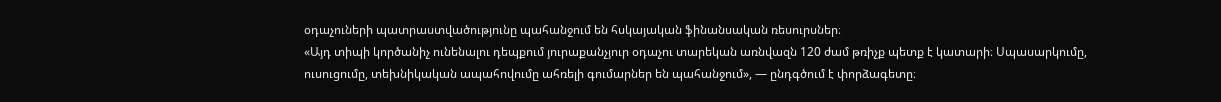օդաչուների պատրաստվածությունը պահանջում են հսկայական ֆինանսական ռեսուրսներ։
«Այդ տիպի կործանիչ ունենալու դեպքում յուրաքանչյուր օդաչու տարեկան առնվազն 120 ժամ թռիչք պետք է կատարի։ Սպասարկումը, ուսուցումը, տեխնիկական ապահովումը ահռելի գումարներ են պահանջում», — ընդգծում է փորձագետը։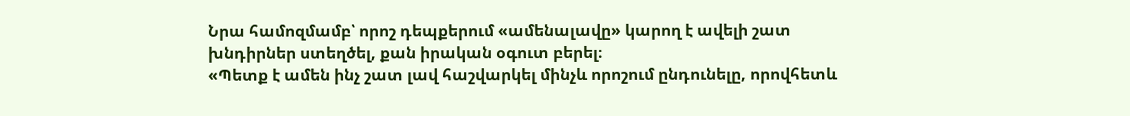Նրա համոզմամբ՝ որոշ դեպքերում «ամենալավը» կարող է ավելի շատ խնդիրներ ստեղծել, քան իրական օգուտ բերել։
«Պետք է ամեն ինչ շատ լավ հաշվարկել մինչև որոշում ընդունելը, որովհետև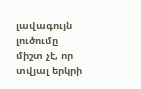լավագույն լուծումը միշտ չէ, որ տվյալ երկրի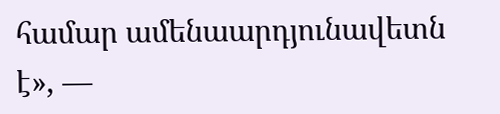համար ամենաարդյունավետն է», —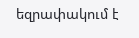եզրափակում է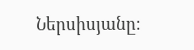Ներսիսյանը։